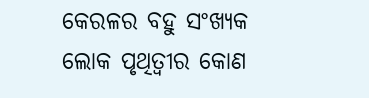କେରଳର ବହୁ ସଂଖ୍ୟକ ଲୋକ ପୃଥିତ୍ବୀର କୋଣ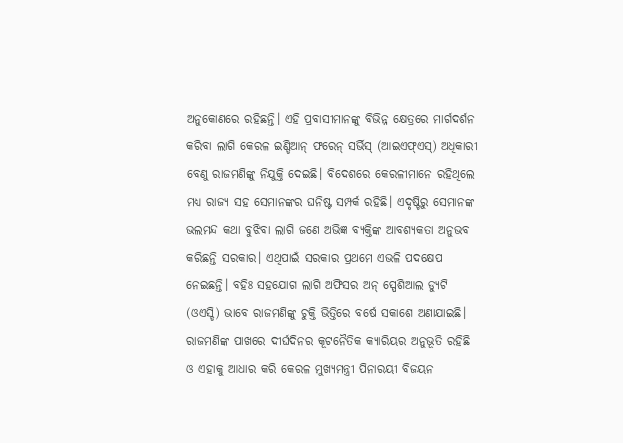ଅନୁକୋଣରେ ରହିଛନ୍ତି। ଏହି ପ୍ରବାସୀମାନଙ୍କୁ ବିଭିନ୍ନ କ୍ଷେତ୍ରରେ ମାର୍ଗଦର୍ଶନ କରିବା ଲାଗି କେରଳ ଇଣ୍ଡିଆନ୍ ଫରେନ୍ ସର୍ଭିସ୍ (ଆଇଏଫ୍ଏସ୍) ଅଧିକାରୀ ବେଣୁ ରାଜମଣିଙ୍କୁ ନିଯୁକ୍ତି ଦେଇଛି। ବିଦେଶରେ କେରଳୀମାନେ ରହିଥିଲେ ମଧ୍ୟ ରାଜ୍ୟ ସହ ସେମାନଙ୍କର ଘନିଷ୍ଟ ସମ୍ପର୍କ ରହିଛି। ଏଦୃଷ୍ଟିରୁ ସେମାନଙ୍କ ଭଲମନ୍ଦ କଥା ବୁଝିବା ଲାଗି ଜଣେ ଅଭିଜ୍ଞ ବ୍ୟକ୍ତିଙ୍କ ଆବଶ୍ୟକତା ଅନୁଭବ କରିଛନ୍ତି ସରକାର। ଏଥିପାଇଁ ସରକାର ପ୍ରଥମେ ଏଭଳି ପଦକ୍ଷେପ ନେଇଛନ୍ତି। ବହିଃ ସହଯୋଗ ଲାଗି ଅଫିସର ଅନ୍ ସ୍ପେଶିଆଲ ଡ୍ୟୁଟି (ଓଏସ୍ଡି) ଭାବେ ରାଜମଣିଙ୍କୁ ଚୁକ୍ତି ଭିତ୍ତିରେ ବର୍ଷେ ସକାଶେ ଅଣାଯାଇଛି। ରାଜମଣିଙ୍କ ପାଖରେ ଦୀର୍ଘଦିନର କୂଟନୈତିକ କ୍ୟାରିୟର ଅନୁଭୂତି ରହିଛି ଓ ଏହାକୁ ଆଧାର କରି କେରଳ ମୁଖ୍ୟମନ୍ତ୍ରୀ ପିନାରୟୀ ବିଜୟନ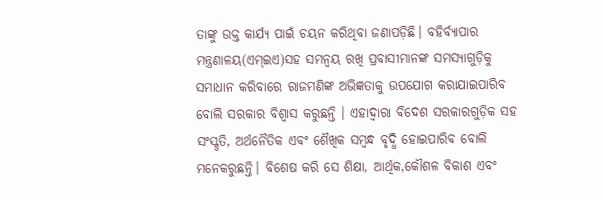ତାଙ୍କୁ ଉକ୍ତ କାର୍ଯ୍ୟ ପାଇଁ ଚୟନ କରିଥିବା ଜଣାପଡ଼ିଛି। ବହିର୍ବ୍ୟାପାର ମନ୍ତ୍ରଣାଳୟ(ଏମ୍ଇଏ)ସହ ସମନ୍ବୟ ରଖି ପ୍ରବାସୀମାନଙ୍କ ସମସ୍ୟାଗୁଡ଼ିକୁ ସମାଧାନ କରିବାରେ ରାଜମଣିଙ୍କ ଅଭିଜ୍ଞତାକୁ ଉପଯୋଗ କରାଯାଇପାରିବ ବୋଲି ସରକାର ବିଶ୍ୱାସ କରୁଛନ୍ତି । ଏହାଦ୍ୱାରା ବିଦେଶ ସରକାରଗୁଡ଼ିକ ସହ ସଂସ୍କୃତି, ଅର୍ଥନୈତିକ ଏବଂ ଶୈଖିକ ସମ୍ବନ୍ଧ ବୃଦ୍ଧି ହୋଇପାରିବ ବୋଲି ମନେକରୁଛନ୍ତି। ବିଶେଷ କରି ସେ ଶିକ୍ଷା, ଆର୍ଥିକ,କୌଶଳ ବିକାଶ ଏବଂ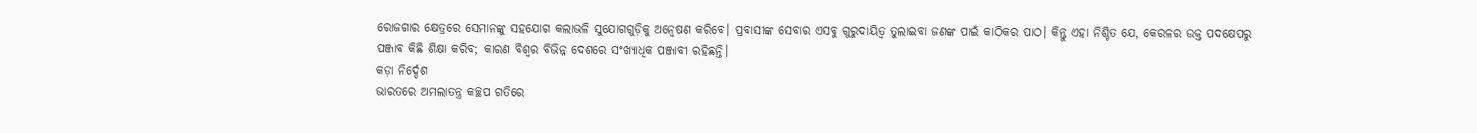ରୋଜଗାର କ୍ଷେତ୍ରରେ ସେମାନଙ୍କୁ ସହଯୋଗ କଲାଭଳି ସୁଯୋଗଗୁଡ଼ିକୁ ଅନ୍ବେଷଣ କରିବେ। ପ୍ରବାସୀଙ୍କ ସେବାର ଏସବୁ ଗୁରୁଦାୟିତ୍ୱ ତୁଲାଇବା ଜଣଙ୍କ ପାଇଁ କାଠିକର ପାଠ। କିନ୍ତୁ ଏହା ନିଶ୍ଚିତ ଯେ, କେରଳର ଉକ୍ତ ପଦକ୍ଷେପରୁ ପଞ୍ଜାବ କିଛି ଶିକ୍ଷା କରିବ; କାରଣ ବିଶ୍ୱର ବିଭିନ୍ନ ଦେଶରେ ସଂଖ୍ୟାଧିକ ପଞ୍ଜାବୀ ରହିଛନ୍ତି।
କଡ଼ା ନିର୍ଦ୍ଦେଶ
ଭାରତରେ ଅମଲାତନ୍ତ୍ର କଚ୍ଛପ ଗତିରେ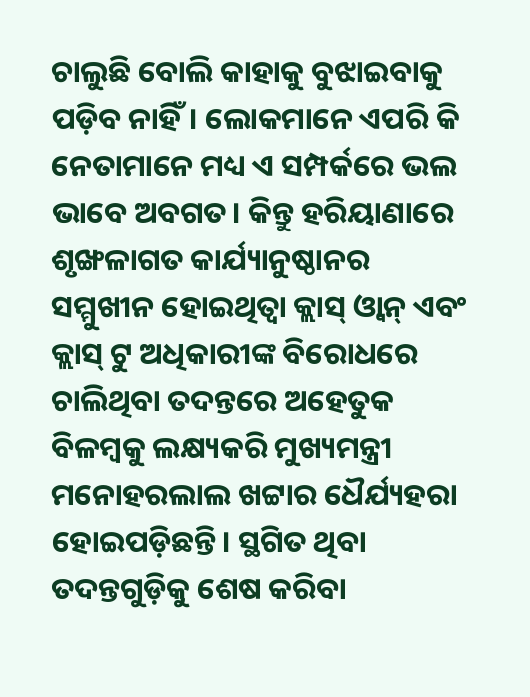ଚାଲୁଛି ବୋଲି କାହାକୁ ବୁଝାଇବାକୁ ପଡ଼ିବ ନାହିଁ। ଲୋକମାନେ ଏପରି କି ନେତାମାନେ ମଧ୍ୟ ଏ ସମ୍ପର୍କରେ ଭଲ ଭାବେ ଅବଗତ। କିନ୍ତୁ ହରିୟାଣାରେ ଶୃଙ୍ଖଳାଗତ କାର୍ଯ୍ୟାନୁଷ୍ଠାନର ସମ୍ମୁଖୀନ ହୋଇଥିତ୍ବା କ୍ଲାସ୍ ଓ୍ବାନ୍ ଏବଂ କ୍ଲାସ୍ ଟୁ ଅଧିକାରୀଙ୍କ ବିରୋଧରେ ଚାଲିଥିବା ତଦନ୍ତରେ ଅହେତୁକ ବିଳମ୍ବକୁ ଲକ୍ଷ୍ୟକରି ମୁଖ୍ୟମନ୍ତ୍ରୀ ମନୋହରଲାଲ ଖଟ୍ଟାର ଧୈର୍ଯ୍ୟହରା ହୋଇପଡ଼ିଛନ୍ତି। ସ୍ଥଗିତ ଥିବା ତଦନ୍ତଗୁଡ଼ିକୁ ଶେଷ କରିବା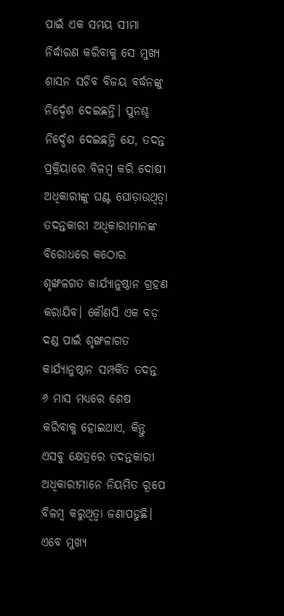ପାଇଁ ଏକ ସମୟ ସୀମା ନିର୍ଦ୍ଧାରଣ କରିବାକୁ ସେ ମୁଖ୍ୟ ଶାସନ ସଚିବ ବିଜୟ ବର୍ଦ୍ଧନଙ୍କୁ ନିର୍ଦ୍ଦେଶ ଦେଇଛନ୍ତି। ପୁନଶ୍ଚ ନିର୍ଦ୍ଦେଶ ଦେଇଛନ୍ତି ଯେ, ତଦନ୍ତ ପ୍ରକ୍ରିୟାରେ ବିଳମ୍ବ କରି ଦୋଷୀ ଅଧିକାରୀଙ୍କୁ ଘଣ୍ଟ ଘୋଡ଼ାଉଥିତ୍ବା ତଦନ୍ତକାରୀ ଅଧିକାରୀମାନଙ୍କ ବିରୋଧରେ କଠୋର ଶୃଙ୍ଖଳଗତ କାର୍ଯ୍ୟାନୁଷ୍ଠାନ ଗ୍ରହଣ କରାଯିବ। କୌଣସି ଏକ ବଡ଼ ଦଣ୍ଡ ପାଇଁ ଶୃଙ୍ଖଳାଗତ କାର୍ଯ୍ୟାନୁଷ୍ଠାନ ସମ୍ପର୍କିତ ତଦନ୍ତ ୬ ମାସ ମଧ୍ୟରେ ଶେଷ କରିବାକୁ ହୋଇଥାଏ, କିନ୍ତୁ ଏସବୁ କ୍ଷେତ୍ରରେ ତଦନ୍ତକାରୀ ଅଧିକାରୀମାନେ ନିୟମିତ ରୂପେ ବିଳମ୍ବ କରୁଥିତ୍ବା ଜଣାପଡୁଛି। ଏବେ ମୁଖ୍ୟ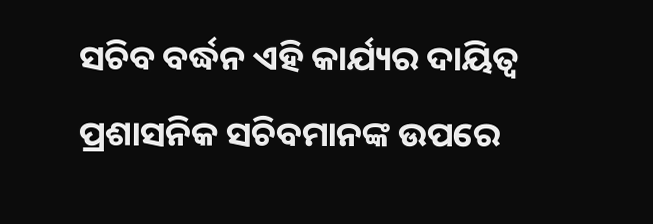ସଚିବ ବର୍ଦ୍ଧନ ଏହି କାର୍ଯ୍ୟର ଦାୟିତ୍ୱ ପ୍ରଶାସନିକ ସଚିବମାନଙ୍କ ଉପରେ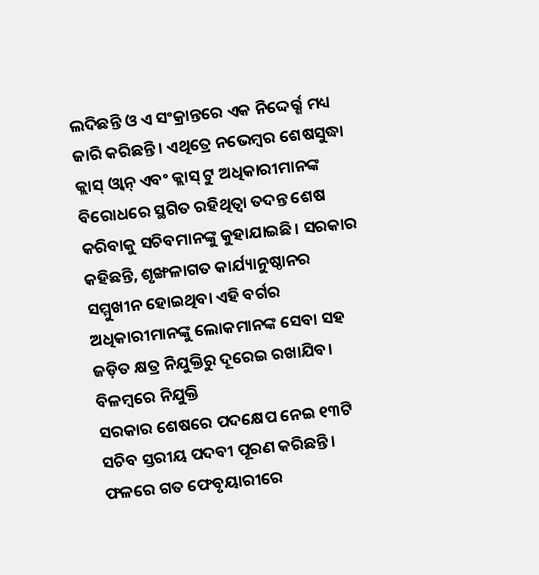ଲଦିଛନ୍ତି ଓ ଏ ସଂକ୍ରାନ୍ତରେ ଏକ ନିଦ୍ଦେର୍ର୍ଶ ମଧ୍ୟ ଜାରି କରିଛନ୍ତି। ଏଥିତ୍ରେ ନଭେମ୍ବର ଶେଷସୁଦ୍ଧା କ୍ଲାସ୍ ଓ୍ବାନ୍ ଏବଂ କ୍ଲାସ୍ ଟୁ ଅଧିକାରୀମାନଙ୍କ ବିରୋଧରେ ସ୍ଥଗିତ ରହିଥିତ୍ବା ତଦନ୍ତ ଶେଷ କରିବାକୁ ସଚିବମାନଙ୍କୁ କୁହାଯାଇଛି। ସରକାର କହିଛନ୍ତି, ଶୃଙ୍ଖଳାଗତ କାର୍ଯ୍ୟାନୁଷ୍ଠାନର ସମ୍ମୁଖୀନ ହୋଇଥିବା ଏହି ବର୍ଗର ଅଧିକାରୀମାନଙ୍କୁ ଲୋକମାନଙ୍କ ସେବା ସହ ଜଡ଼ିତ କ୍ଷତ୍ର ନିଯୁକ୍ତିରୁ ଦୂରେଇ ରଖାଯିବ।
ବିଳମ୍ବରେ ନିଯୁକ୍ତି
ସରକାର ଶେଷରେ ପଦକ୍ଷେପ ନେଇ ୧୩ଟି ସଚିବ ସ୍ତରୀୟ ପଦବୀ ପୂରଣ କରିଛନ୍ତି। ଫଳରେ ଗତ ଫେବୃୟାରୀରେ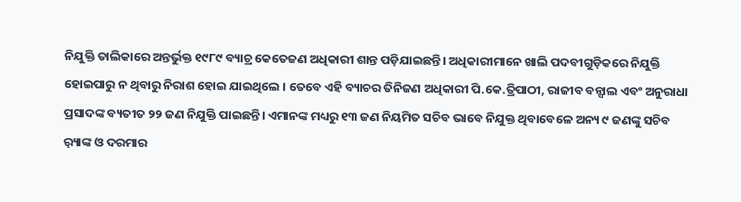ନିଯୁକ୍ତି ତାଲିକାରେ ଅନ୍ତର୍ଭୁକ୍ତ ୧୯୮୯ ବ୍ୟାଚ୍ର କେତେଜଣ ଅଧିକାରୀ ଶାନ୍ତ ପଡ଼ିଯାଇଛନ୍ତି। ଅଧିକାରୀମାନେ ଖାଲି ପଦବୀଗୁଡ଼ିକରେ ନିଯୁକ୍ତି ହୋଇପାରୁ ନ ଥିବାରୁ ନିରାଶ ହୋଇ ଯାଇଥିଲେ । ତେବେ ଏହି ବ୍ୟାଚର ତିନିଜଣ ଅଧିକାରୀ ପି.କେ.ତ୍ରିପାଠୀ, ରାଜୀବ ବନ୍ସାଲ ଏବଂ ଅନୁରାଧା ପ୍ରସାଦଙ୍କ ବ୍ୟତୀତ ୨୨ ଜଣ ନିଯୁକ୍ତି ପାଇଛନ୍ତି। ଏମାନଙ୍କ ମଧ୍ୟରୁ ୧୩ ଜଣ ନିୟମିତ ସଚିବ ଭାବେ ନିଯୁକ୍ତ ଥିବାବେଳେ ଅନ୍ୟ ୯ ଜଣଙ୍କୁ ସଚିବ ର଼୍ୟାଙ୍କ ଓ ଦରମାର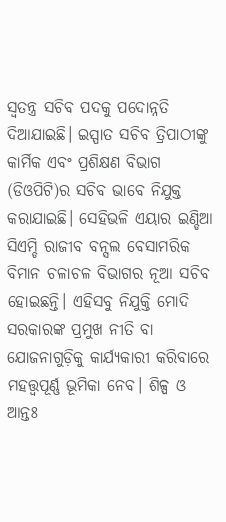ସ୍ବତନ୍ତ୍ର ସଚିବ ପଦକୁ ପଦୋନ୍ନତି ଦିଆଯାଇଛି। ଇସ୍ପାତ ସଚିବ ତ୍ରିପାଠୀଙ୍କୁ କାର୍ମିକ ଏବଂ ପ୍ରଶିକ୍ଷଣ ବିଭାଗ (ଡିଓପିଟି)ର ସଚିବ ଭାବେ ନିଯୁକ୍ତ କରାଯାଇଛି। ସେହିଭଳି ଏୟାର ଇଣ୍ଡିଆ ସିଏମ୍ଡି ରାଜୀବ ବନ୍ସଲ ବେସାମରିକ ବିମାନ ଚଳାଚଳ ବିଭାଗର ନୂଆ ସଚିବ ହୋଇଛନ୍ତି। ଏହିସବୁ ନିଯୁକ୍ତି ମୋଦି ସରକାରଙ୍କ ପ୍ରମୁଖ ନୀତି ବା ଯୋଜନାଗୁଡ଼ିକୁ କାର୍ଯ୍ୟକାରୀ କରିବାରେ ମହତ୍ତ୍ୱପୂର୍ଣ୍ଣ ଭୂମିକା ନେବ। ଶିଳ୍ପ ଓ ଆନ୍ତଃ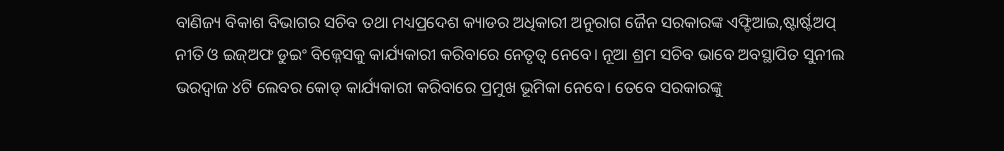ବାଣିଜ୍ୟ ବିକାଶ ବିଭାଗର ସଚିବ ତଥା ମଧ୍ୟପ୍ରଦେଶ କ୍ୟାଡର ଅଧିକାରୀ ଅନୁରାଗ ଜୈନ ସରକାରଙ୍କ ଏଫ୍ଡିଆଇ,ଷ୍ଟାର୍ଷ୍ଟଅପ୍ ନୀତି ଓ ଇଜ୍ଅଫ ଡୁଇଂ ବିଜ୍ନେସକୁ କାର୍ଯ୍ୟକାରୀ କରିବାରେ ନେତୃତ୍ୱ ନେବେ। ନୂଆ ଶ୍ରମ ସଚିବ ଭାବେ ଅବସ୍ଥାପିତ ସୁନୀଲ ଭରଦ୍ୱାଜ ୪ଟି ଲେବର କୋଡ୍ କାର୍ଯ୍ୟକାରୀ କରିବାରେ ପ୍ରମୁଖ ଭୂମିକା ନେବେ। ତେବେ ସରକାରଙ୍କୁ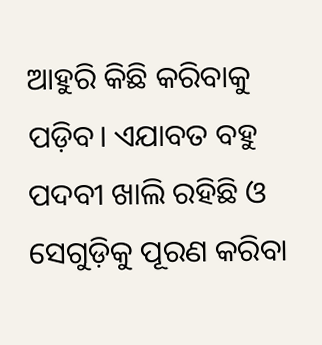ଆହୁରି କିଛି କରିବାକୁ ପଡ଼ିବ। ଏଯାବତ ବହୁ ପଦବୀ ଖାଲି ରହିଛି ଓ ସେଗୁଡ଼ିକୁ ପୂରଣ କରିବା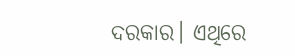ଦରକାର। ଏଥିରେ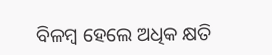ବିଳମ୍ବ ହେଲେ ଅଧିକ କ୍ଷତି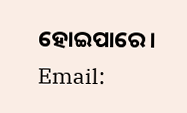ହୋଇପାରେ।
Email: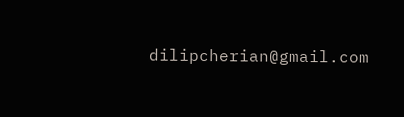dilipcherian@gmail.com